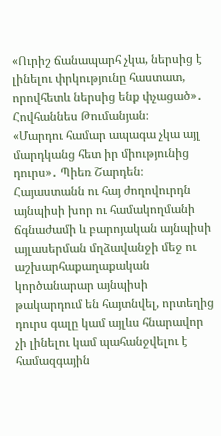«Ուրիշ ճանապարհ չկա, ներսից է լինելու փրկությունը հաստատ, որովհետև ներսից ենք փչացած»․ Հովհաննես Թումանյան։
«Մարդու համար ապագա չկա այլ մարդկանց հետ իր միությունից դուրս»․ Պիեռ Շարդեն։
Հայաստանն ու հայ ժողովուրդն այնպիսի խոր ու համակողմանի ճգնաժամի և բարոյական այնպիսի այլասերման մղձավանջի մեջ ու աշխարհաքաղաքական կործանարար այնպիսի թակարդում են հայտնվել, որտեղից դուրս գալը կամ այլևս հնարավոր չի լինելու կամ պահանջվելու է համազգային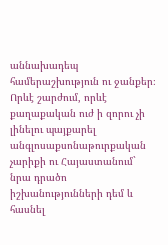աննախադեպ համերաշխություն ու ջանքեր։ Որևէ շարժում, որևէ քաղաքական ուժ ի զորու չի լինելու պայքարել անգլոսաքսոնաթուրքական չարիքի ու Հայաստանում` նրա դրածո իշխանությունների դեմ և հասնել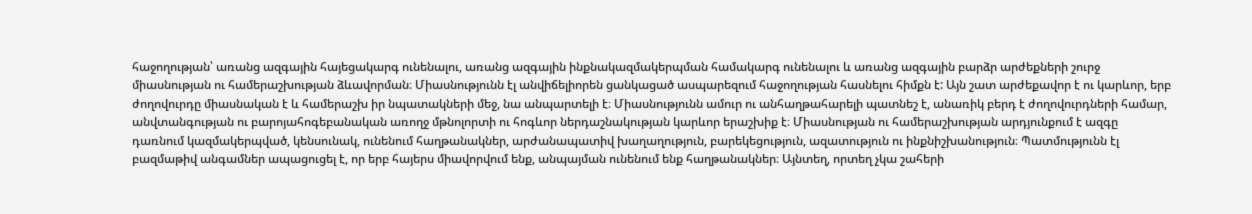հաջողության՝ առանց ազգային հայեցակարգ ունենալու, առանց ազգային ինքնակազմակերպման համակարգ ունենալու և առանց ազգային բարձր արժեքների շուրջ միասնության ու համերաշխության ձևավորման։ Միասնությունն էլ անվիճելիորեն ցանկացած ասպարեզում հաջողության հասնելու հիմքն է: Այն շատ արժեքավոր է ու կարևոր, երբ ժողովուրդը միասնական է և համերաշխ իր նպատակների մեջ, նա անպարտելի է։ Միասնությունն ամուր ու անհաղթահարելի պատնեշ է, անառիկ բերդ է ժողովուրդների համար, անվտանգության ու բարոյահոգեբանական առողջ մթնոլորտի ու հոգևոր ներդաշնակության կարևոր երաշխիք է։ Միասնության ու համերաշխության արդյունքում է ազգը դառնում կազմակերպված, կենսունակ, ունենում հաղթանակներ, արժանապատիվ խաղաղություն, բարեկեցություն, ազատություն ու ինքնիշխանություն։ Պատմությունն էլ բազմաթիվ անգամներ ապացուցել է, որ երբ հայերս միավորվում ենք, անպայման ունենում ենք հաղթանակներ։ Այնտեղ, որտեղ չկա շահերի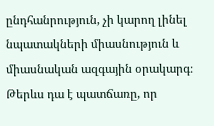ընդհանրություն, չի կարող լինել նպատակների միասնություն և միասնական ազգային օրակարգ։ Թերևս դա է պատճառը, որ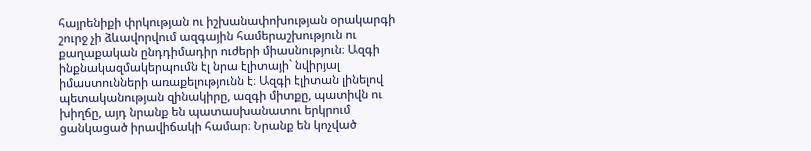հայրենիքի փրկության ու իշխանափոխության օրակարգի շուրջ չի ձևավորվում ազգային համերաշխություն ու քաղաքական ընդդիմադիր ուժերի միասնություն։ Ազգի ինքնակազմակերպումն էլ նրա էլիտայի` նվիրյալ իմաստունների առաքելությունն է։ Ազգի էլիտան լինելով պետականության զինակիրը, ազգի միտքը, պատիվն ու խիղճը, այդ նրանք են պատասխանատու երկրում ցանկացած իրավիճակի համար։ Նրանք են կոչված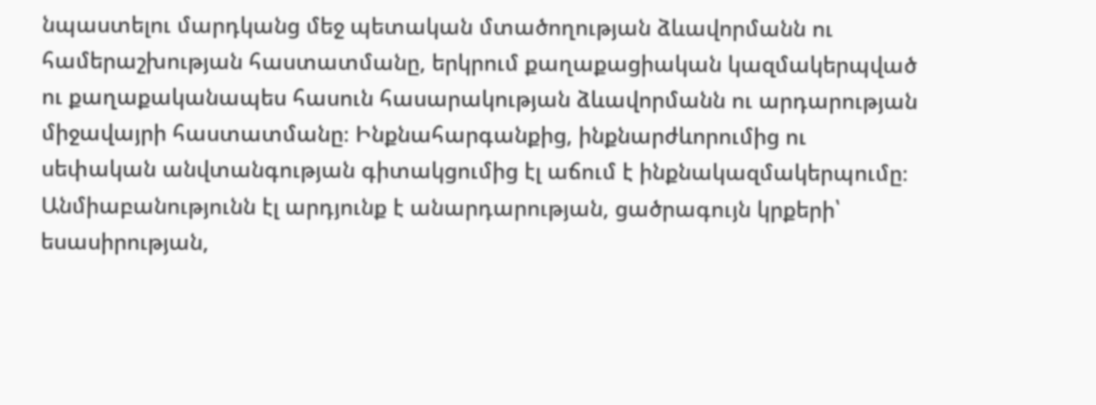նպաստելու մարդկանց մեջ պետական մտածողության ձևավորմանն ու համերաշխության հաստատմանը, երկրում քաղաքացիական կազմակերպված ու քաղաքականապես հասուն հասարակության ձևավորմանն ու արդարության միջավայրի հաստատմանը։ Ինքնահարգանքից, ինքնարժևորումից ու սեփական անվտանգության գիտակցումից էլ աճում է ինքնակազմակերպումը։
Անմիաբանությունն էլ արդյունք է անարդարության, ցածրագույն կրքերի՝ եսասիրության,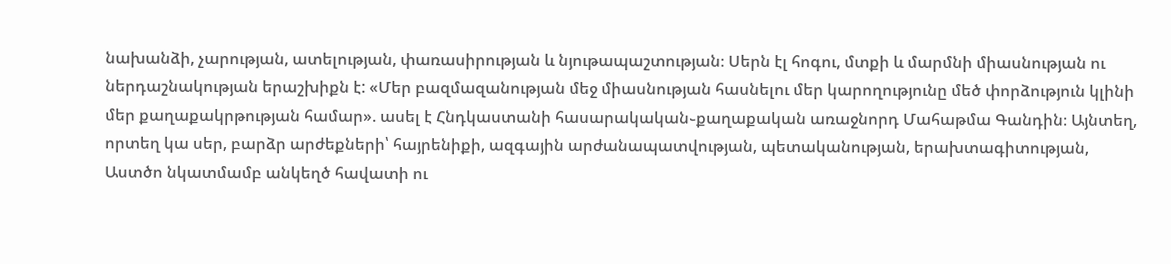նախանձի, չարության, ատելության, փառասիրության և նյութապաշտության։ Սերն էլ հոգու, մտքի և մարմնի միասնության ու ներդաշնակության երաշխիքն է: «Մեր բազմազանության մեջ միասնության հասնելու մեր կարողությունը մեծ փորձություն կլինի մեր քաղաքակրթության համար». ասել է Հնդկաստանի հասարակական֊քաղաքական առաջնորդ Մահաթմա Գանդին։ Այնտեղ, որտեղ կա սեր, բարձր արժեքների՝ հայրենիքի, ազգային արժանապատվության, պետականության, երախտագիտության, Աստծո նկատմամբ անկեղծ հավատի ու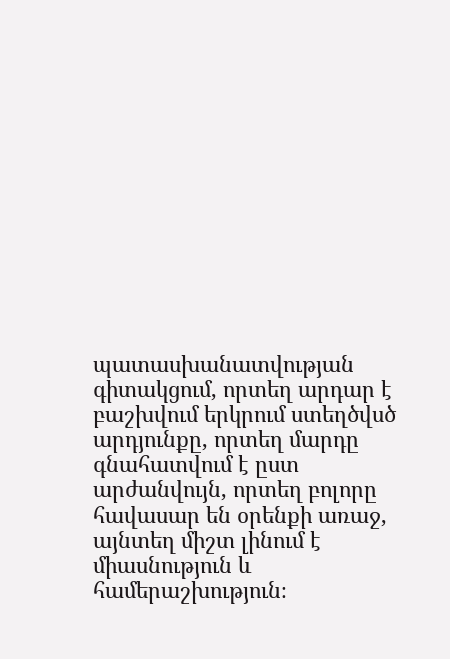պատասխանատվության գիտակցում, որտեղ արդար է բաշխվում երկրում ստեղծվսծ արդյունքը, որտեղ մարդը գնահատվում է ըստ արժանվույն, որտեղ բոլորը հավասար են օրենքի առաջ, այնտեղ միշտ լինում է միասնություն և համերաշխություն։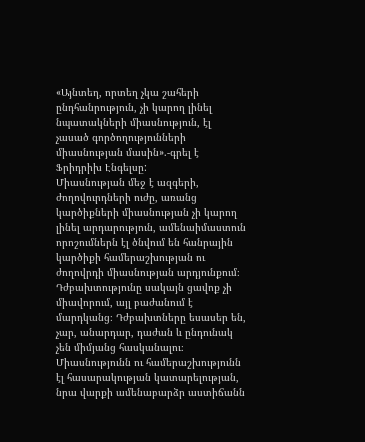«Այնտեղ, որտեղ չկա շահերի ընդհանրություն, չի կարող լինել նպատակների միասնություն, էլ չասած գործողությունների միասնության մասին».-գրել է Ֆրիդրիխ Էնգելսը:
Միասնության մեջ է ազգերի, ժողովուրդների ուժը, առանց կարծիքների միասնության չի կարող լինել արդարություն, ամենաիմաստուն որոշումներն էլ ծնվում են հանրային կարծիքի համերաշխության ու ժողովրդի միասնության արդյունքում։ Դժբախտությունը սակայն ցավոք չի միավորում, այլ բաժանում է մարդկանց։ Դժբախտները եսասեր են, չար, անարդար, դաժան և ընդունակ չեն միմյանց հասկանալու։ Միասնությունն ու համերաշխությունն էլ հասարակության կատարելության, նրա վարքի ամենաբարձր աստիճանն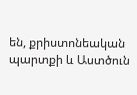են, քրիստոնեական պարտքի և Աստծուն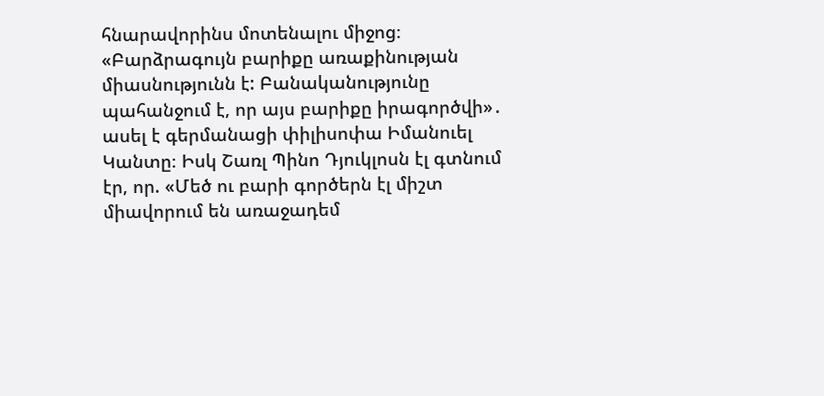հնարավորինս մոտենալու միջոց։ «Բարձրագույն բարիքը առաքինության միասնությունն է: Բանականությունը պահանջում է, որ այս բարիքը իրագործվի»․ ասել է գերմանացի փիլիսոփա Իմանուել Կանտը։ Իսկ Շառլ Պինո Դյուկլոսն էլ գտնում էր, որ. «Մեծ ու բարի գործերն էլ միշտ միավորում են առաջադեմ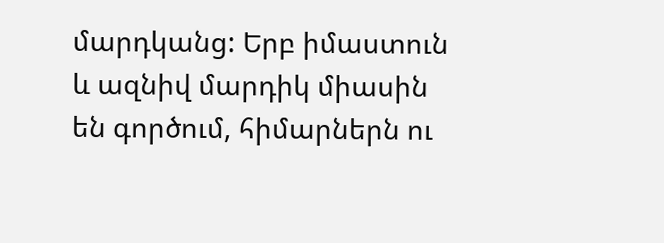մարդկանց: Երբ իմաստուն և ազնիվ մարդիկ միասին են գործում, հիմարներն ու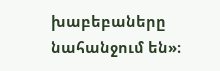խաբեբաները նահանջում են»։